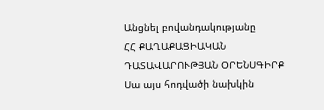Անցնել բովանդակությանը
ՀՀ ՔԱՂԱՔԱՑԻԱԿԱՆ ԴԱՏԱՎԱՐՈՒԹՅԱՆ ՕՐԵՆՍԳԻՐՔ
Սա այս հոդվածի նախկին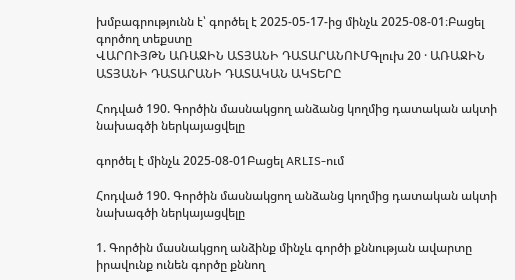խմբագրությունն է՝ գործել է 2025-05-17-ից մինչև 2025-08-01։Բացել գործող տեքստը
ՎԱՐՈՒՅԹՆ ԱՌԱՋԻՆ ԱՏՅԱՆԻ ԴԱՏԱՐԱՆՈՒՄԳլուխ 20 · ԱՌԱՋԻՆ ԱՏՅԱՆԻ ԴԱՏԱՐԱՆԻ ԴԱՏԱԿԱՆ ԱԿՏԵՐԸ

Հոդված 190. Գործին մասնակցող անձանց կողմից դատական ակտի նախագծի ներկայացվելը

գործել է մինչև 2025-08-01Բացել ARLIS-ում

Հոդված 190. Գործին մասնակցող անձանց կողմից դատական ակտի նախագծի ներկայացվելը

1. Գործին մասնակցող անձինք մինչև գործի քննության ավարտը իրավունք ունեն գործը քննող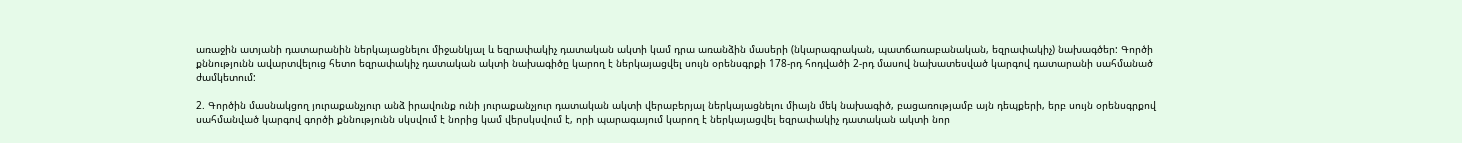առաջին ատյանի դատարանին ներկայացնելու միջանկյալ և եզրափակիչ դատական ակտի կամ դրա առանձին մասերի (նկարագրական, պատճառաբանական, եզրափակիչ) նախագծեր: Գործի քննությունն ավարտվելուց հետո եզրափակիչ դատական ակտի նախագիծը կարող է ներկայացվել սույն օրենսգրքի 178-րդ հոդվածի 2-րդ մասով նախատեսված կարգով դատարանի սահմանած ժամկետում:

2. Գործին մասնակցող յուրաքանչյուր անձ իրավունք ունի յուրաքանչյուր դատական ակտի վերաբերյալ ներկայացնելու միայն մեկ նախագիծ, բացառությամբ այն դեպքերի, երբ սույն օրենսգրքով սահմանված կարգով գործի քննությունն սկսվում է նորից կամ վերսկսվում է, որի պարագայում կարող է ներկայացվել եզրափակիչ դատական ակտի նոր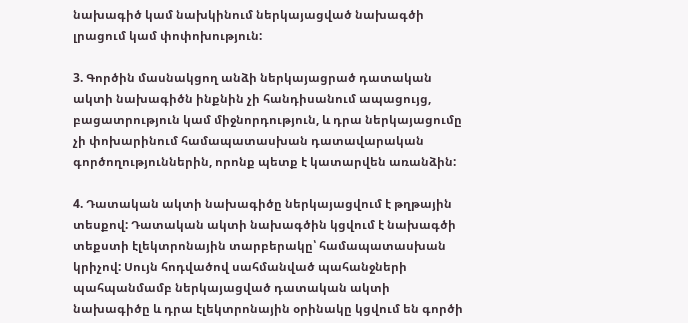նախագիծ կամ նախկինում ներկայացված նախագծի լրացում կամ փոփոխություն:

3. Գործին մասնակցող անձի ներկայացրած դատական ակտի նախագիծն ինքնին չի հանդիսանում ապացույց, բացատրություն կամ միջնորդություն, և դրա ներկայացումը չի փոխարինում համապատասխան դատավարական գործողություններին, որոնք պետք է կատարվեն առանձին:

4. Դատական ակտի նախագիծը ներկայացվում է թղթային տեսքով: Դատական ակտի նախագծին կցվում է նախագծի տեքստի էլեկտրոնային տարբերակը՝ համապատասխան կրիչով: Սույն հոդվածով սահմանված պահանջների պահպանմամբ ներկայացված դատական ակտի նախագիծը և դրա էլեկտրոնային օրինակը կցվում են գործի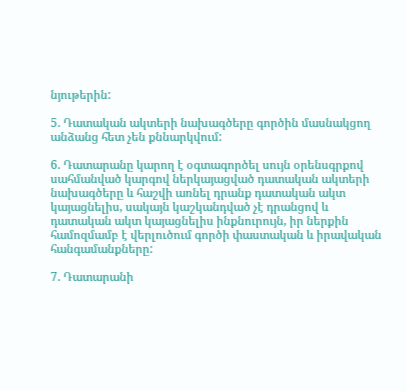նյութերին:

5. Դատական ակտերի նախագծերը գործին մասնակցող անձանց հետ չեն քննարկվում:

6. Դատարանը կարող է օգտագործել սույն օրենսգրքով սահմանված կարգով ներկայացված դատական ակտերի նախագծերը և հաշվի առնել դրանք դատական ակտ կայացնելիս, սակայն կաշկանդված չէ դրանցով և դատական ակտ կայացնելիս ինքնուրույն, իր ներքին համոզմամբ է վերլուծում գործի փաստական և իրավական հանգամանքները:

7. Դատարանի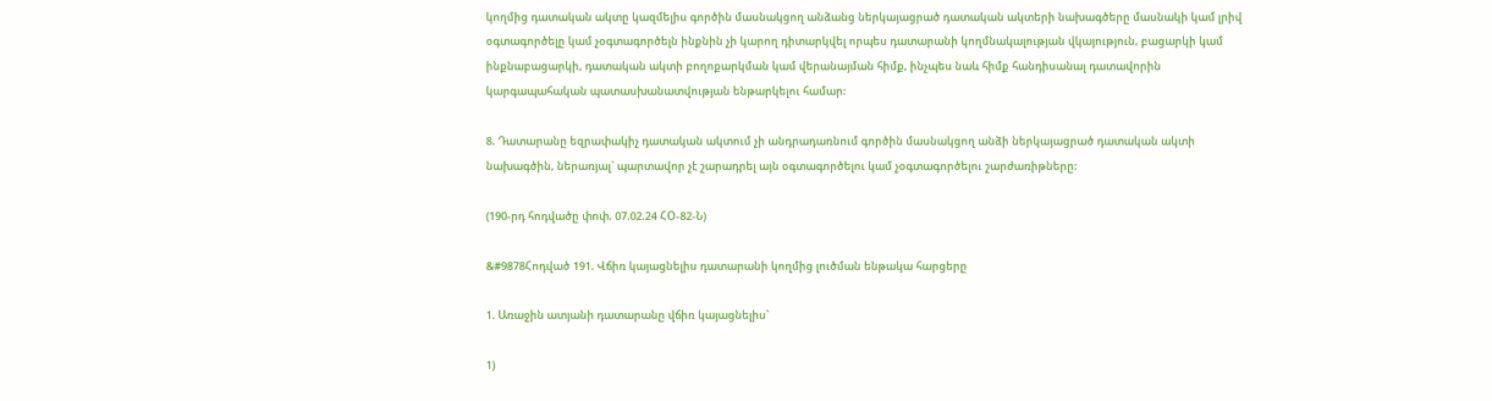կողմից դատական ակտը կազմելիս գործին մասնակցող անձանց ներկայացրած դատական ակտերի նախագծերը մասնակի կամ լրիվ օգտագործելը կամ չօգտագործելն ինքնին չի կարող դիտարկվել որպես դատարանի կողմնակալության վկայություն, բացարկի կամ ինքնաբացարկի, դատական ակտի բողոքարկման կամ վերանայման հիմք, ինչպես նաև հիմք հանդիսանալ դատավորին կարգապահական պատասխանատվության ենթարկելու համար:

8. Դատարանը եզրափակիչ դատական ակտում չի անդրադառնում գործին մասնակցող անձի ներկայացրած դատական ակտի նախագծին, ներառյալ` պարտավոր չէ շարադրել այն օգտագործելու կամ չօգտագործելու շարժառիթները:

(190-րդ հոդվածը փոփ. 07.02.24 ՀՕ-82-Ն)

&#9878Հոդված 191. Վճիռ կայացնելիս դատարանի կողմից լուծման ենթակա հարցերը

1. Առաջին ատյանի դատարանը վճիռ կայացնելիս`

1)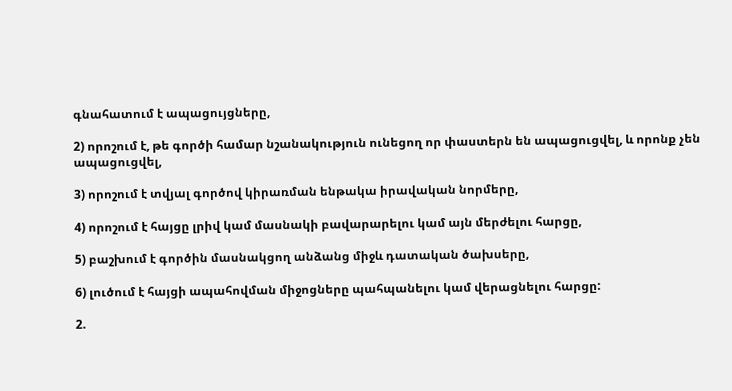գնահատում է ապացույցները,

2) որոշում է, թե գործի համար նշանակություն ունեցող որ փաստերն են ապացուցվել, և որոնք չեն ապացուցվել,

3) որոշում է տվյալ գործով կիրառման ենթակա իրավական նորմերը,

4) որոշում է հայցը լրիվ կամ մասնակի բավարարելու կամ այն մերժելու հարցը,

5) բաշխում է գործին մասնակցող անձանց միջև դատական ծախսերը,

6) լուծում է հայցի ապահովման միջոցները պահպանելու կամ վերացնելու հարցը:

2.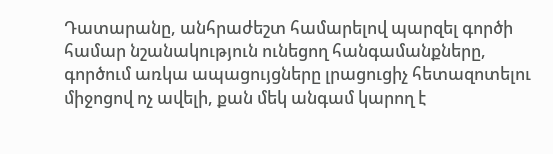Դատարանը, անհրաժեշտ համարելով պարզել գործի համար նշանակություն ունեցող հանգամանքները, գործում առկա ապացույցները լրացուցիչ հետազոտելու միջոցով ոչ ավելի, քան մեկ անգամ կարող է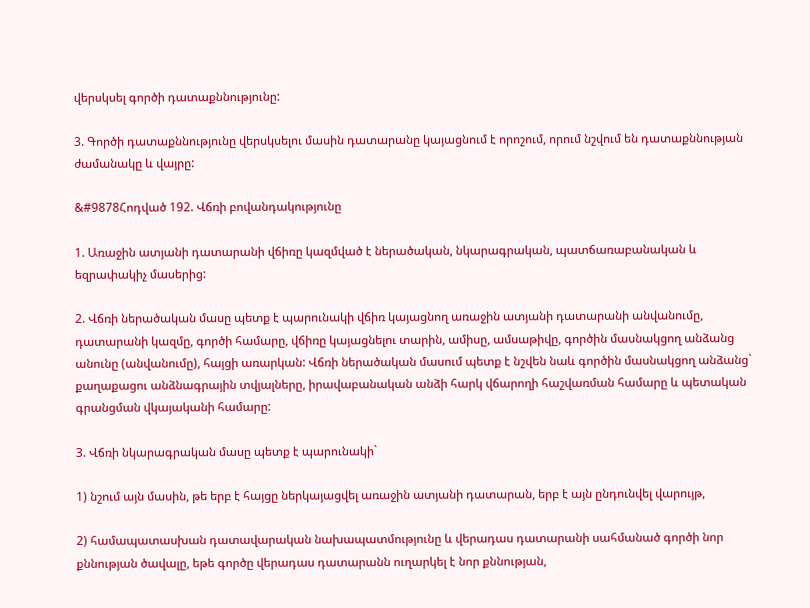վերսկսել գործի դատաքննությունը:

3. Գործի դատաքննությունը վերսկսելու մասին դատարանը կայացնում է որոշում, որում նշվում են դատաքննության ժամանակը և վայրը:

&#9878Հոդված 192. Վճռի բովանդակությունը

1. Առաջին ատյանի դատարանի վճիռը կազմված է ներածական, նկարագրական, պատճառաբանական և եզրափակիչ մասերից:

2. Վճռի ներածական մասը պետք է պարունակի վճիռ կայացնող առաջին ատյանի դատարանի անվանումը, դատարանի կազմը, գործի համարը, վճիռը կայացնելու տարին, ամիսը, ամսաթիվը, գործին մասնակցող անձանց անունը (անվանումը), հայցի առարկան: Վճռի ներածական մասում պետք է նշվեն նաև գործին մասնակցող անձանց` քաղաքացու անձնագրային տվյալները, իրավաբանական անձի հարկ վճարողի հաշվառման համարը և պետական գրանցման վկայականի համարը:

3. Վճռի նկարագրական մասը պետք է պարունակի`

1) նշում այն մասին, թե երբ է հայցը ներկայացվել առաջին ատյանի դատարան, երբ է այն ընդունվել վարույթ,

2) համապատասխան դատավարական նախապատմությունը և վերադաս դատարանի սահմանած գործի նոր քննության ծավալը, եթե գործը վերադաս դատարանն ուղարկել է նոր քննության,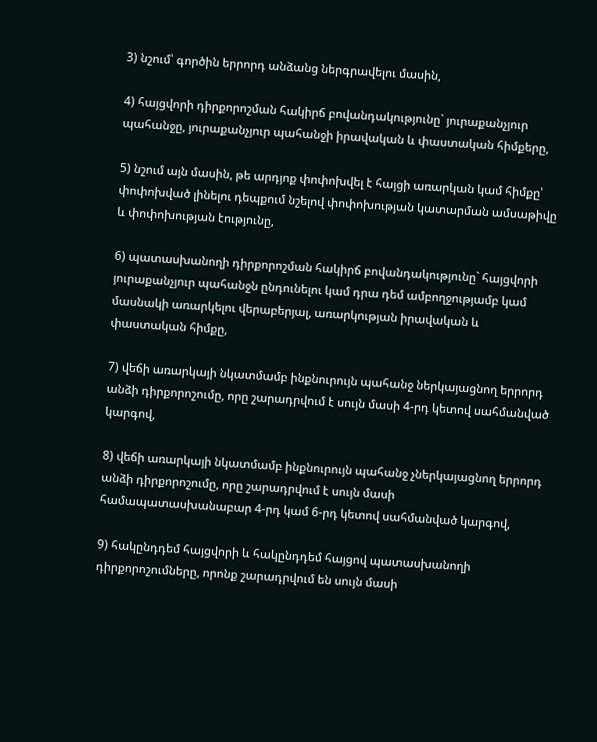3) նշում՝ գործին երրորդ անձանց ներգրավելու մասին,

4) հայցվորի դիրքորոշման հակիրճ բովանդակությունը` յուրաքանչյուր պահանջը, յուրաքանչյուր պահանջի իրավական և փաստական հիմքերը,

5) նշում այն մասին, թե արդյոք փոփոխվել է հայցի առարկան կամ հիմքը՝ փոփոխված լինելու դեպքում նշելով փոփոխության կատարման ամսաթիվը և փոփոխության էությունը,

6) պատասխանողի դիրքորոշման հակիրճ բովանդակությունը` հայցվորի յուրաքանչյուր պահանջն ընդունելու կամ դրա դեմ ամբողջությամբ կամ մասնակի առարկելու վերաբերյալ, առարկության իրավական և փաստական հիմքը,

7) վեճի առարկայի նկատմամբ ինքնուրույն պահանջ ներկայացնող երրորդ անձի դիրքորոշումը, որը շարադրվում է սույն մասի 4-րդ կետով սահմանված կարգով,

8) վեճի առարկայի նկատմամբ ինքնուրույն պահանջ չներկայացնող երրորդ անձի դիրքորոշումը, որը շարադրվում է սույն մասի համապատասխանաբար 4-րդ կամ 6-րդ կետով սահմանված կարգով,

9) հակընդդեմ հայցվորի և հակընդդեմ հայցով պատասխանողի դիրքորոշումները, որոնք շարադրվում են սույն մասի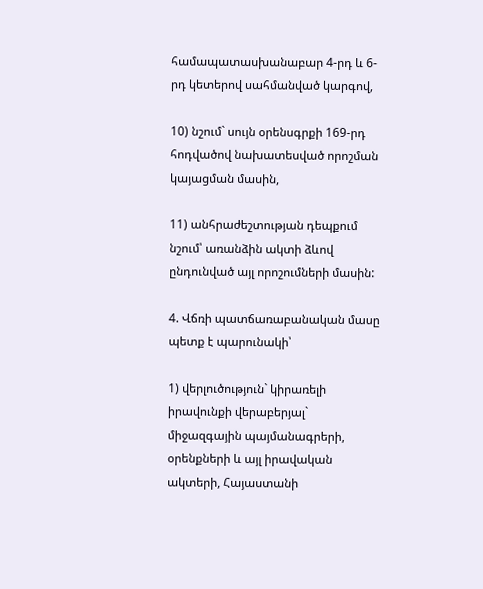համապատասխանաբար 4-րդ և 6-րդ կետերով սահմանված կարգով,

10) նշում` սույն օրենսգրքի 169-րդ հոդվածով նախատեսված որոշման կայացման մասին,

11) անհրաժեշտության դեպքում նշում՝ առանձին ակտի ձևով ընդունված այլ որոշումների մասին:

4. Վճռի պատճառաբանական մասը պետք է պարունակի՝

1) վերլուծություն` կիրառելի իրավունքի վերաբերյալ` միջազգային պայմանագրերի, օրենքների և այլ իրավական ակտերի, Հայաստանի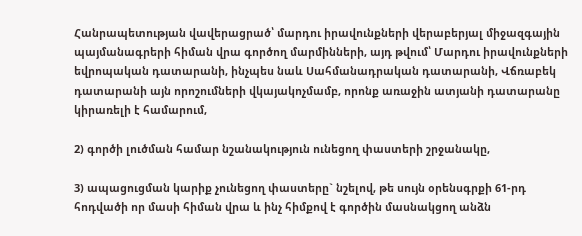Հանրապետության վավերացրած՝ մարդու իրավունքների վերաբերյալ միջազգային պայմանագրերի հիման վրա գործող մարմինների, այդ թվում՝ Մարդու իրավունքների եվրոպական դատարանի, ինչպես նաև Սահմանադրական դատարանի, Վճռաբեկ դատարանի այն որոշումների վկայակոչմամբ, որոնք առաջին ատյանի դատարանը կիրառելի է համարում,

2) գործի լուծման համար նշանակություն ունեցող փաստերի շրջանակը,

3) ապացուցման կարիք չունեցող փաստերը` նշելով, թե սույն օրենսգրքի 61-րդ հոդվածի որ մասի հիման վրա և ինչ հիմքով է գործին մասնակցող անձն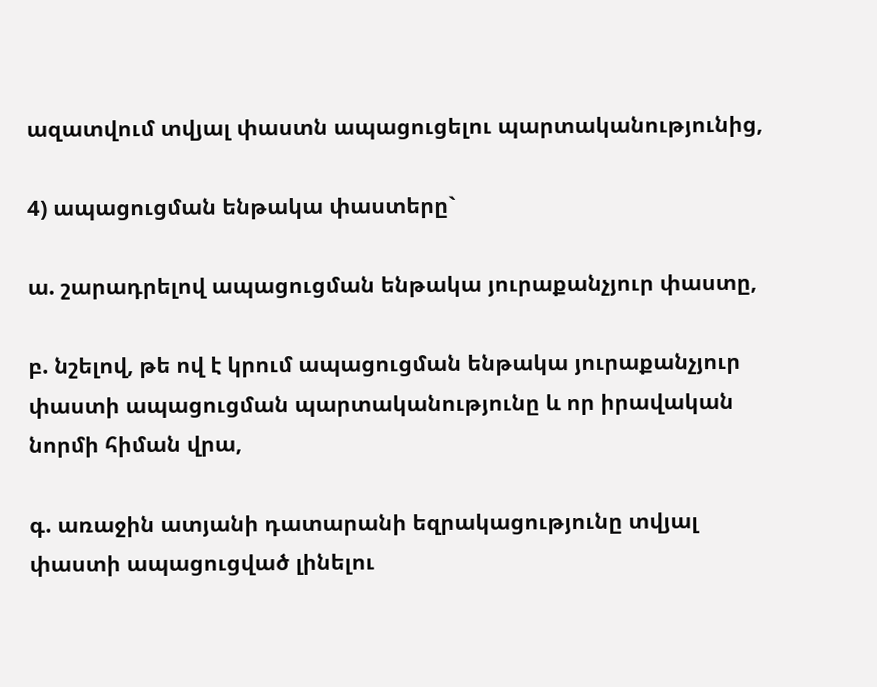ազատվում տվյալ փաստն ապացուցելու պարտականությունից,

4) ապացուցման ենթակա փաստերը`

ա. շարադրելով ապացուցման ենթակա յուրաքանչյուր փաստը,

բ. նշելով, թե ով է կրում ապացուցման ենթակա յուրաքանչյուր փաստի ապացուցման պարտականությունը և որ իրավական նորմի հիման վրա,

գ. առաջին ատյանի դատարանի եզրակացությունը տվյալ փաստի ապացուցված լինելու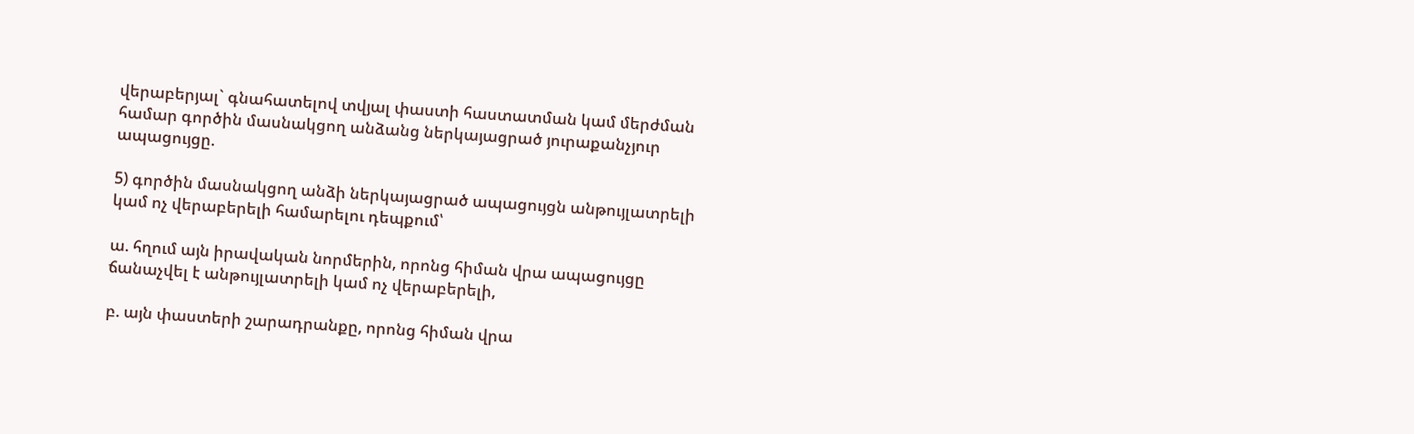վերաբերյալ` գնահատելով տվյալ փաստի հաստատման կամ մերժման համար գործին մասնակցող անձանց ներկայացրած յուրաքանչյուր ապացույցը.

5) գործին մասնակցող անձի ներկայացրած ապացույցն անթույլատրելի կամ ոչ վերաբերելի համարելու դեպքում՝

ա. հղում այն իրավական նորմերին, որոնց հիման վրա ապացույցը ճանաչվել է անթույլատրելի կամ ոչ վերաբերելի,

բ. այն փաստերի շարադրանքը, որոնց հիման վրա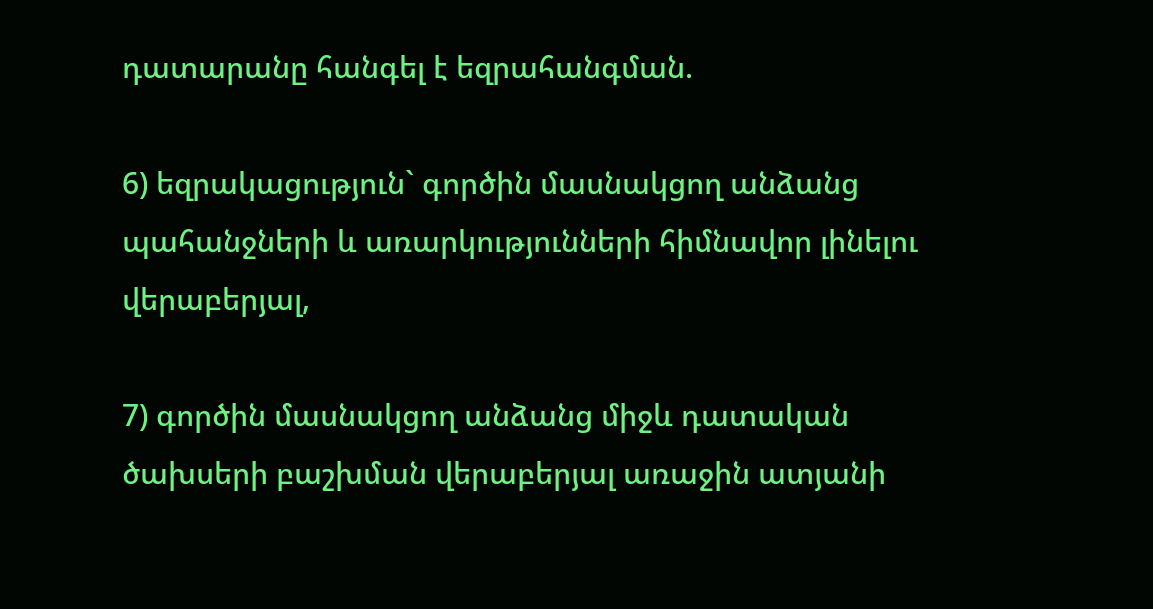դատարանը հանգել է եզրահանգման.

6) եզրակացություն` գործին մասնակցող անձանց պահանջների և առարկությունների հիմնավոր լինելու վերաբերյալ,

7) գործին մասնակցող անձանց միջև դատական ծախսերի բաշխման վերաբերյալ առաջին ատյանի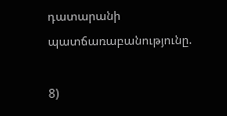դատարանի պատճառաբանությունը.

8)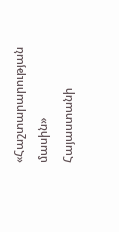«Հաշտարարության մասին» Հայաստանի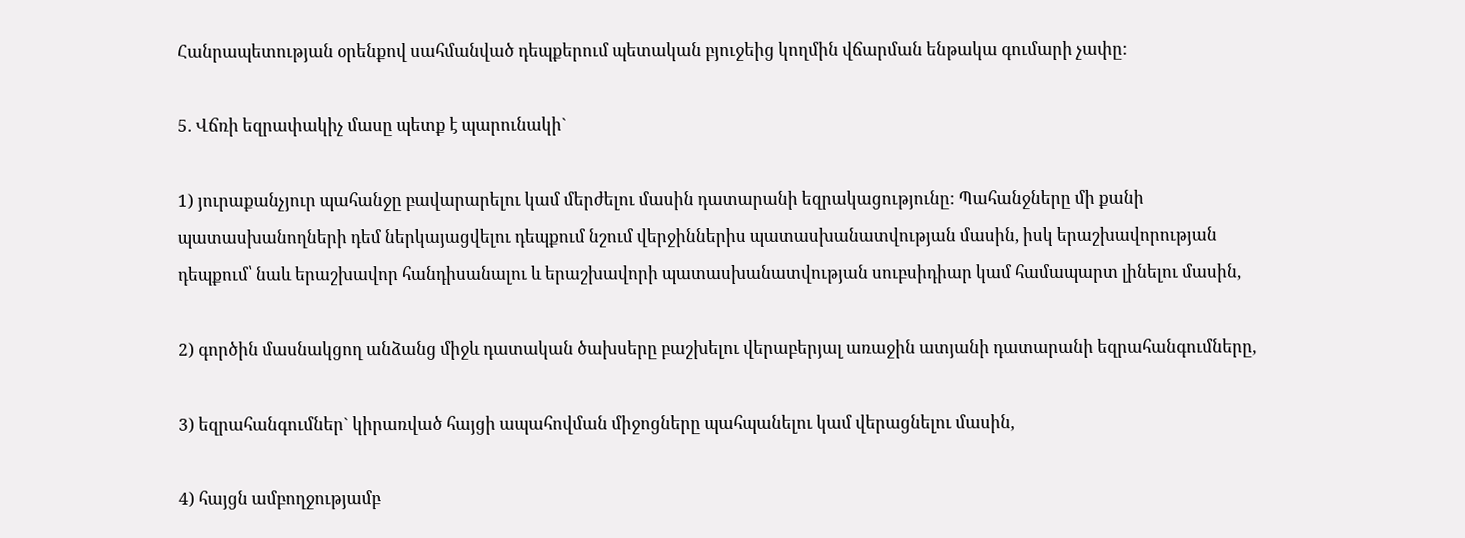Հանրապետության օրենքով սահմանված դեպքերում պետական բյուջեից կողմին վճարման ենթակա գումարի չափը:

5. Վճռի եզրափակիչ մասը պետք է պարունակի`

1) յուրաքանչյուր պահանջը բավարարելու կամ մերժելու մասին դատարանի եզրակացությունը: Պահանջները մի քանի պատասխանողների դեմ ներկայացվելու դեպքում նշում վերջիններիս պատասխանատվության մասին, իսկ երաշխավորության դեպքում՝ նաև երաշխավոր հանդիսանալու և երաշխավորի պատասխանատվության սուբսիդիար կամ համապարտ լինելու մասին,

2) գործին մասնակցող անձանց միջև դատական ծախսերը բաշխելու վերաբերյալ առաջին ատյանի դատարանի եզրահանգումները,

3) եզրահանգումներ` կիրառված հայցի ապահովման միջոցները պահպանելու կամ վերացնելու մասին,

4) հայցն ամբողջությամբ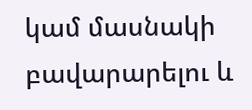կամ մասնակի բավարարելու և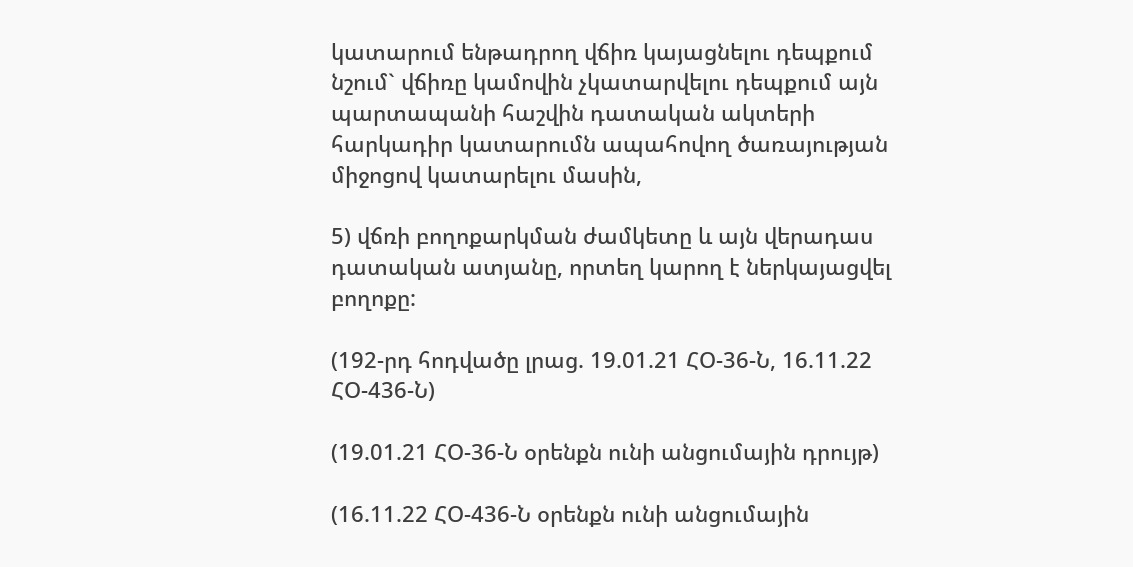կատարում ենթադրող վճիռ կայացնելու դեպքում նշում` վճիռը կամովին չկատարվելու դեպքում այն պարտապանի հաշվին դատական ակտերի հարկադիր կատարումն ապահովող ծառայության միջոցով կատարելու մասին,

5) վճռի բողոքարկման ժամկետը և այն վերադաս դատական ատյանը, որտեղ կարող է ներկայացվել բողոքը:

(192-րդ հոդվածը լրաց. 19.01.21 ՀՕ-36-Ն, 16.11.22 ՀՕ-436-Ն)

(19.01.21 ՀՕ-36-Ն օրենքն ունի անցումային դրույթ)

(16.11.22 ՀՕ-436-Ն օրենքն ունի անցումային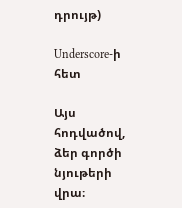դրույթ)

Underscore-ի հետ

Այս հոդվածով, ձեր գործի նյութերի վրա։